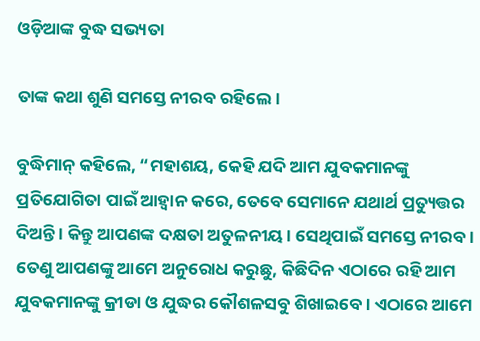ଓଡ଼ିଆଙ୍କ ବୁଦ୍ଧ ସଭ୍ୟତା

ତାଙ୍କ କଥା ଶୁଣି ସମସ୍ତେ ନୀରବ ରହିଲେ।

ବୁଦ୍ଧିମାନ୍ କହିଲେ, “ମହାଶୟ, କେହି ଯଦି ଆମ ଯୁବକମାନଙ୍କୁ ପ୍ରତିଯୋଗିତା ପାଇଁ ଆହ୍ୱାନ କରେ, ତେବେ ସେମାନେ ଯଥାର୍ଥ ପ୍ରତ୍ୟୁତ୍ତର ଦିଅନ୍ତି । କିନ୍ତୁ ଆପଣଙ୍କ ଦକ୍ଷତା ଅତୁଳନୀୟ । ସେଥିପାଇଁ ସମସ୍ତେ ନୀରବ । ତେଣୁ ଆପଣଙ୍କୁ ଆମେ ଅନୁରୋଧ କରୁଛୁ, କିଛିଦିନ ଏଠାରେ ରହି ଆମ ଯୁବକମାନଙ୍କୁ କ୍ରୀଡା ଓ ଯୁଦ୍ଧର କୌଶଳସବୁ ଶିଖାଇବେ । ଏଠାରେ ଆମେ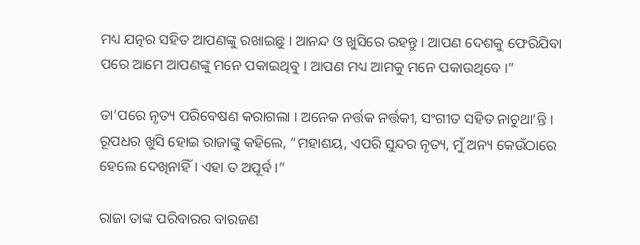ମଧ୍ୟ ଯତ୍ନର ସହିତ ଆପଣଙ୍କୁ ରଖାଇଛୁ । ଆନନ୍ଦ ଓ ଖୁସିରେ ରହନ୍ତୁ । ଆପଣ ଦେଶକୁ ଫେରିଯିବା ପରେ ଆମେ ଆପଣଙ୍କୁ ମନେ ପକାଇଥିବୁ । ଆପଣ ମଧ୍ୟ ଆମକୁ ମନେ ପକାଉଥିବେ ।”

ତା’ପରେ ନୃତ୍ୟ ପରିବେଷଣ କରାଗଲା । ଅନେକ ନର୍ତ୍ତକ ନର୍ତ୍ତକୀ, ସଂଗୀତ ସହିତ ନାଚୁଥା’ନ୍ତି । ରୂପଧର ଖୁସି ହୋଇ ରାଜାଙ୍କୁ କହିଲେ, “ମହାଶୟ, ଏପରି ସୁନ୍ଦର ନୃତ୍ୟ, ମୁଁ ଅନ୍ୟ କେଉଁଠାରେ ହେଲେ ଦେଖିନାହିଁ । ଏହା ତ ଅପୂର୍ବ ।”

ରାଜା ତାଙ୍କ ପରିବାରର ବାରଜଣ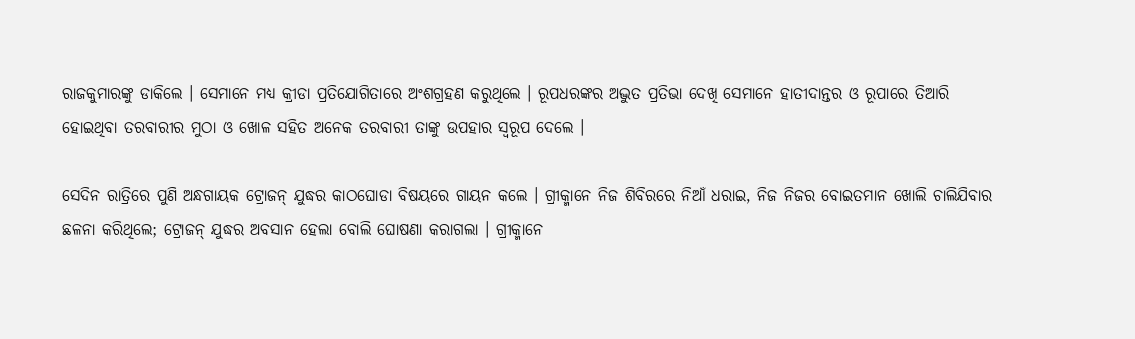ରାଜକୁମାରଙ୍କୁ ଡାକିଲେ । ସେମାନେ ମଧ୍ୟ କ୍ରୀଡା ପ୍ରତିଯୋଗିତାରେ ଅଂଶଗ୍ରହଣ କରୁଥିଲେ । ରୂପଧରଙ୍କର ଅଦ୍ଭୁତ ପ୍ରତିଭା ଦେଖି ସେମାନେ ହାତୀଦାନ୍ତର ଓ ରୂପାରେ ତିଆରି ହୋଇଥିବା ତରବାରୀର ମୁଠା ଓ ଖୋଳ ସହିତ ଅନେକ ତରବାରୀ ତାଙ୍କୁ ଉପହାର ସ୍ୱରୂପ ଦେଲେ ।

ସେଦିନ ରାତ୍ରିରେ ପୁଣି ଅନ୍ଧଗାୟକ ଟ୍ରୋଜନ୍ ଯୁଦ୍ଧର କାଠଘୋଡା ବିଷୟରେ ଗାୟନ କଲେ । ଗ୍ରୀକ୍ମାନେ ନିଜ ଶିବିରରେ ନିଆଁ ଧରାଇ, ନିଜ ନିଜର ବୋଇତମାନ ଖୋଲି ଚାଲିଯିବାର ଛଳନା କରିଥିଲେ; ଟ୍ରୋଜନ୍ ଯୁଦ୍ଧର ଅବସାନ ହେଲା ବୋଲି ଘୋଷଣା କରାଗଲା । ଗ୍ରୀକ୍ମାନେ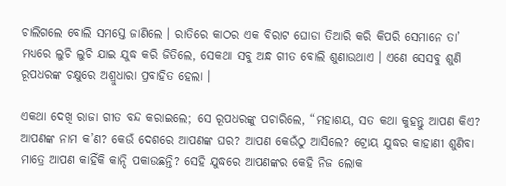ଚାଲିଗଲେ ବୋଲି ସମସ୍ତେ ଜାଣିଲେ । ରାତିରେ କାଠର ଏକ ବିରାଟ ଘୋଡା ତିଆରି କରି କିପରି ସେମାନେ ତା’ ମଧ୍ୟରେ ଲୁଚି ଲୁଚି ଯାଇ ଯୁଦ୍ଧ କରି ଜିତିଲେ, ସେକଥା ସବୁ ଅନ୍ଧ ଗୀତ ବୋଲି ଶୁଣାଉଥାଏ । ଏଣେ ସେସବୁ ଶୁଣି ରୂପଧରଙ୍କ ଚକ୍ଷୁରେ ଅଶ୍ରୁଧାରା ପ୍ରବାହିତ ହେଲା ।

ଏକଥା ଦେଖି ରାଜା ଗୀତ ବନ୍ଦ କରାଇଲେ; ସେ ରୂପଧରଙ୍କୁ ପଚାରିଲେ, “ମହାଶୟ, ସତ କଥା କୁହନ୍ତୁ ଆପଣ କିଏ? ଆପଣଙ୍କ ନାମ କ’ଣ? କେଉଁ ଦେଶରେ ଆପଣଙ୍କ ଘର? ଆପଣ କେଉଁଠୁ ଆସିଲେ? ଟ୍ରୋୟ ଯୁଦ୍ଧର କାହାଣୀ ଶୁଣିବା ମାତ୍ରେ ଆପଣ କାହିଁକି କାନ୍ଦି ପକାଉଛନ୍ତି? ସେହି ଯୁଦ୍ଧରେ ଆପଣଙ୍କର କେହି ନିଜ ଲୋକ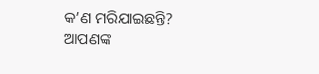କ’ଣ ମରିଯାଇଛନ୍ତି? ଆପଣଙ୍କ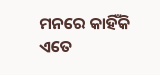ମନରେ କାହିଁକି ଏତେ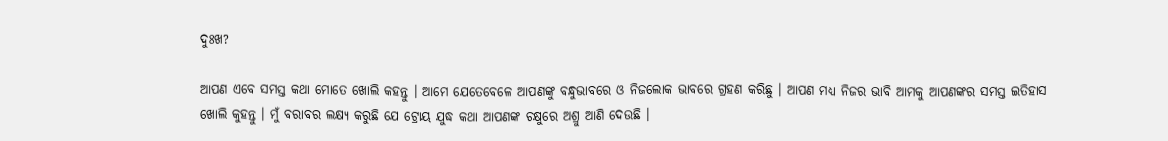ଦୁଃଖ?

ଆପଣ ଏବେ ସମସ୍ତ କଥା ମୋତେ ଖୋଲି କହନ୍ତୁ । ଆମେ ଯେତେବେଳେ ଆପଣଙ୍କୁ ବନ୍ଧୁଭାବରେ ଓ ନିଜଲୋକ ଭାବରେ ଗ୍ରହଣ କରିଛୁ । ଆପଣ ମଧ୍ୟ ନିଜର ଭାବି ଆମକୁ ଆପଣଙ୍କର ସମସ୍ତ ଇତିହାସ ଖୋଲି କୁହନ୍ତୁ । ମୁଁ ବରାବର ଲକ୍ଷ୍ୟ କରୁଛି ଯେ ଟ୍ରୋୟ ଯୁଦ୍ଧ କଥା ଆପଣଙ୍କ ଚକ୍ଷୁରେ ଅଶ୍ରୁ ଆଣି ଦେଉଛି ।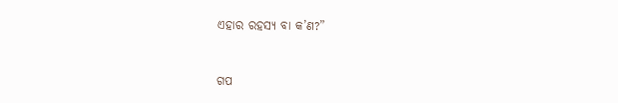ଏହାର ରହସ୍ୟ ବା କ’ଣ?”


ଗପ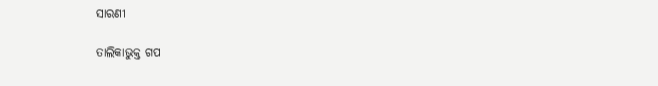ସାରଣୀ

ତାଲିକାଭୁକ୍ତ ଗପ